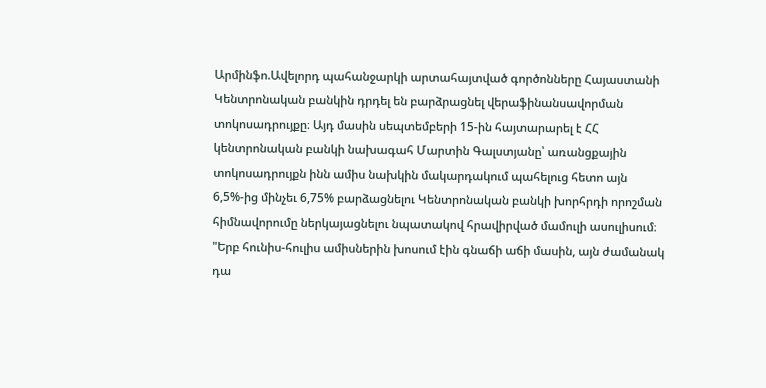Արմինֆո.Ավելորդ պահանջարկի արտահայտված գործոնները Հայաստանի Կենտրոնական բանկին դրդել են բարձրացնել վերաֆինանսավորման տոկոսադրույքը։ Այդ մասին սեպտեմբերի 15-ին հայտարարել է ՀՀ կենտրոնական բանկի նախագահ Մարտին Գալստյանը՝ առանցքային տոկոսադրույքն ինն ամիս նախկին մակարդակում պահելուց հետո այն 6,5%-ից մինչեւ 6,75% բարձացնելու Կենտրոնական բանկի խորհրդի որոշման հիմնավորումը ներկայացնելու նպատակով հրավիրված մամուլի ասուլիսում։
"Երբ հունիս-հուլիս ամիսներին խոսում էին գնաճի աճի մասին, այն ժամանակ դա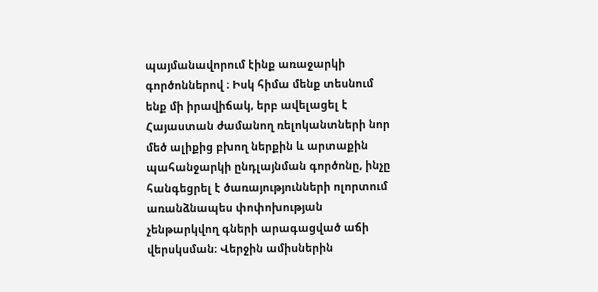պայմանավորում էինք առաջարկի գործոններով ։ Իսկ հիմա մենք տեսնում ենք մի իրավիճակ, երբ ավելացել է Հայաստան ժամանող ռելոկանտների նոր մեծ ալիքից բխող ներքին և արտաքին պահանջարկի ընդլայնման գործոնը, ինչը հանգեցրել է ծառայությունների ոլորտում առանձնապես փոփոխության չենթարկվող գների արագացված աճի վերսկսման։ Վերջին ամիսներին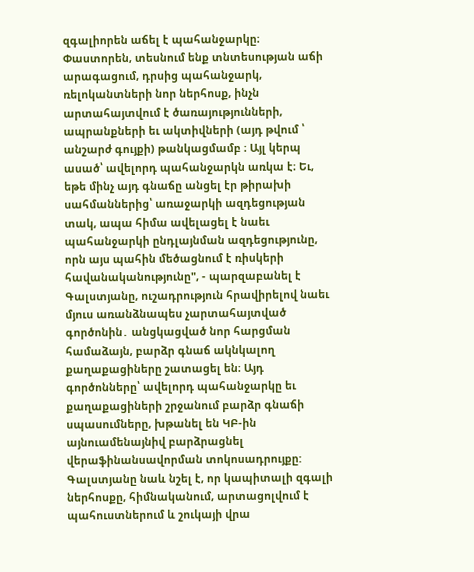զգալիորեն աճել է պահանջարկը։ Փաստորեն, տեսնում ենք տնտեսության աճի արագացում, դրսից պահանջարկ, ռելոկանտների նոր ներհոսք, ինչն արտահայտվում է ծառայությունների, ապրանքների եւ ակտիվների (այդ թվում ՝ անշարժ գույքի) թանկացմամբ ։ Այլ կերպ ասած՝ ավելորդ պահանջարկն առկա է։ Եւ, եթե մինչ այդ գնաճը անցել էր թիրախի սահմաններից՝ առաջարկի ազդեցության տակ, ապա հիմա ավելացել է նաեւ պահանջարկի ընդլայնման ազդեցությունը, որն այս պահին մեծացնում է ռիսկերի հավանականությունը", - պարզաբանել է Գալստյանը, ուշադրություն հրավիրելով նաեւ մյուս առանձնապես չարտահայտված գործոնին․ անցկացված նոր հարցման համաձայն, բարձր գնաճ ակնկալող քաղաքացիները շատացել են։ Այդ գործոնները՝ ավելորդ պահանջարկը եւ քաղաքացիների շրջանում բարձր գնաճի սպասումները, խթանել են ԿԲ-ին այնուամենայնիվ բարձրացնել վերաֆինանսավորման տոկոսադրույքը:
Գալստյանը նաև նշել է, որ կապիտալի զգալի ներհոսքը, հիմնականում, արտացոլվում է պահուստներում և շուկայի վրա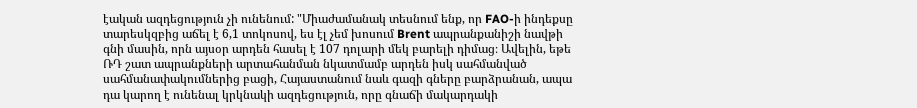էական ազդեցություն չի ունենում: "Միաժամանակ տեսնում ենք, որ FAO-ի ինդեքսը տարեսկզբից աճել է 6,1 տոկոսով, ես էլ չեմ խոսում Brent ապրանքանիշի նավթի գնի մասին, որն այսօր արդեն հասել է 107 դոլարի մեկ բարելի դիմաց։ Ավելին, եթե ՌԴ շատ ապրանքների արտահանման նկատմամբ արդեն իսկ սահմանված սահմանափակումներից բացի, Հայաստանում նաև գազի գները բարձրանան, ապա դա կարող է ունենալ կրկնակի ազդեցություն, որը գնաճի մակարդակի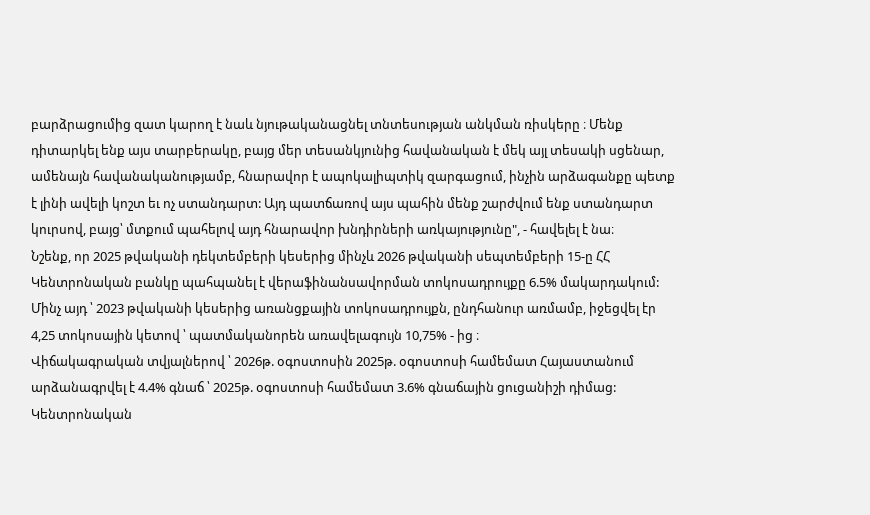բարձրացումից զատ կարող է նաև նյութականացնել տնտեսության անկման ռիսկերը ։ Մենք դիտարկել ենք այս տարբերակը, բայց մեր տեսանկյունից հավանական է մեկ այլ տեսակի սցենար, ամենայն հավանականությամբ, հնարավոր է ապոկալիպտիկ զարգացում, ինչին արձագանքը պետք է լինի ավելի կոշտ եւ ոչ ստանդարտ: Այդ պատճառով այս պահին մենք շարժվում ենք ստանդարտ կուրսով, բայց՝ մտքում պահելով այդ հնարավոր խնդիրների առկայությունը", - հավելել է նա։
Նշենք, որ 2025 թվականի դեկտեմբերի կեսերից մինչև 2026 թվականի սեպտեմբերի 15-ը ՀՀ Կենտրոնական բանկը պահպանել է վերաֆինանսավորման տոկոսադրույքը 6.5% մակարդակում: Մինչ այդ ՝ 2023 թվականի կեսերից առանցքային տոկոսադրույքն, ընդհանուր առմամբ, իջեցվել էր 4,25 տոկոսային կետով ՝ պատմականորեն առավելագույն 10,75% - ից ։
Վիճակագրական տվյալներով ՝ 2026թ. օգոստոսին 2025թ. օգոստոսի համեմատ Հայաստանում արձանագրվել է 4.4% գնաճ ՝ 2025թ. օգոստոսի համեմատ 3.6% գնաճային ցուցանիշի դիմաց: Կենտրոնական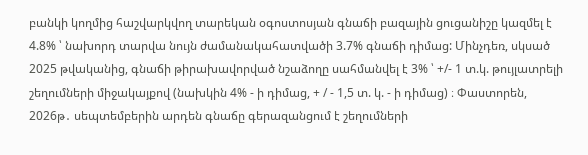բանկի կողմից հաշվարկվող տարեկան օգոստոսյան գնաճի բազային ցուցանիշը կազմել է 4.8% ՝ նախորդ տարվա նույն ժամանակահատվածի 3.7% գնաճի դիմաց: Մինչդեռ, սկսած 2025 թվականից, գնաճի թիրախավորված նշաձողը սահմանվել է 3% ՝ +/- 1 տ.կ. թույլատրելի շեղումների միջակայքով (նախկին 4% - ի դիմաց, + / - 1,5 տ. կ. - ի դիմաց) ։ Փաստորեն, 2026թ․ սեպտեմբերին արդեն գնաճը գերազանցում է շեղումների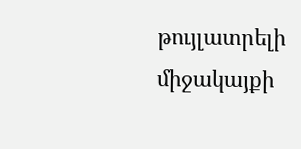թույլատրելի միջակայքի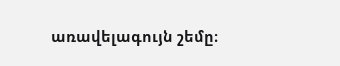առավելագույն շեմը։